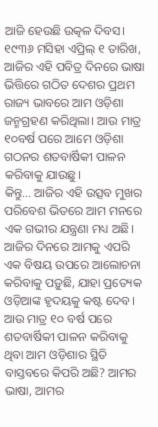ଆଜି ହେଉଛି ଉତ୍କଳ ଦିବସ। ୧୯୩୬ ମସିହା ଏପ୍ରିଲ୍ ୧ ତାରିଖ, ଆଜିର ଏହି ପବିତ୍ର ଦିନରେ ଭାଷା ଭିତ୍ତିରେ ଗଠିତ ଦେଶର ପ୍ରଥମ ରାଜ୍ୟ ଭାବରେ ଆମ ଓଡ଼ିଶା ଜନ୍ମଗ୍ରହଣ କରିଥିଲା। ଆଉ ମାତ୍ର ୧୦ବର୍ଷ ପରେ ଆମେ ଓଡ଼ିଶା ଗଠନର ଶତବାର୍ଷିକୀ ପାଳନ କରିବାକୁ ଯାଉଛୁ।
କିନ୍ତୁ… ଆଜିର ଏହି ଉତ୍ସବ ମୁଖର ପରିବେଶ ଭିତରେ ଆମ ମନରେ ଏକ ଗଭୀର ଯନ୍ତ୍ରଣା ମଧ୍ୟ ଅଛି। ଆଜିର ଦିନରେ ଆମକୁ ଏପରି ଏକ ବିଷୟ ଉପରେ ଆଲୋଚନା କରିବାକୁ ପଡ଼ୁଛି, ଯାହା ପ୍ରତ୍ୟେକ ଓଡ଼ିଆଙ୍କ ହୃଦୟକୁ କଷ୍ଟ ଦେବ। ଆଉ ମାତ୍ର ୧୦ ବର୍ଷ ପରେ ଶତବାର୍ଷିକୀ ପାଳନ କରିବାକୁ ଥିବା ଆମ ଓଡ଼ିଶାର ସ୍ଥିତି ବାସ୍ତବରେ କିପରି ଅଛି? ଆମର ଭାଷା, ଆମର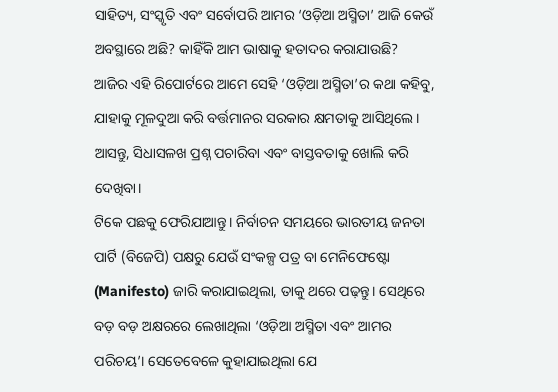ସାହିତ୍ୟ, ସଂସ୍କୃତି ଏବଂ ସର୍ବୋପରି ଆମର ‘ଓଡ଼ିଆ ଅସ୍ମିତା’ ଆଜି କେଉଁ ଅବସ୍ଥାରେ ଅଛି? କାହିଁକି ଆମ ଭାଷାକୁ ହତାଦର କରାଯାଉଛି?
ଆଜିର ଏହି ରିପୋର୍ଟରେ ଆମେ ସେହି ‘ଓଡ଼ିଆ ଅସ୍ମିତା’ର କଥା କହିବୁ, ଯାହାକୁ ମୂଳଦୁଆ କରି ବର୍ତ୍ତମାନର ସରକାର କ୍ଷମତାକୁ ଆସିଥିଲେ। ଆସନ୍ତୁ, ସିଧାସଳଖ ପ୍ରଶ୍ନ ପଚାରିବା ଏବଂ ବାସ୍ତବତାକୁ ଖୋଲି କରି ଦେଖିବା।
ଟିକେ ପଛକୁ ଫେରିଯାଆନ୍ତୁ। ନିର୍ବାଚନ ସମୟରେ ଭାରତୀୟ ଜନତା ପାର୍ଟି (ବିଜେପି) ପକ୍ଷରୁ ଯେଉଁ ସଂକଳ୍ପ ପତ୍ର ବା ମେନିଫେଷ୍ଟୋ (Manifesto) ଜାରି କରାଯାଇଥିଲା, ତାକୁ ଥରେ ପଢ଼ନ୍ତୁ। ସେଥିରେ ବଡ଼ ବଡ଼ ଅକ୍ଷରରେ ଲେଖାଥିଲା ‘ଓଡ଼ିଆ ଅସ୍ମିତା ଏବଂ ଆମର ପରିଚୟ’। ସେତେବେଳେ କୁହାଯାଇଥିଲା ଯେ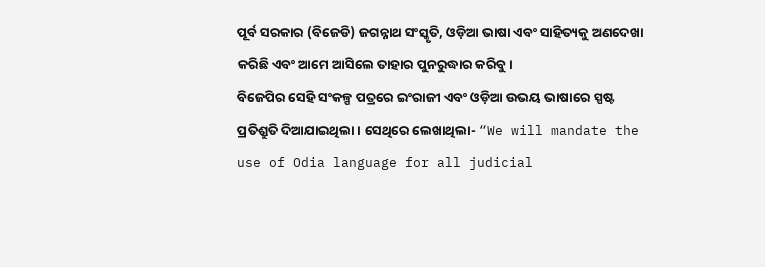ପୂର୍ବ ସରକାର (ବିଜେଡି) ଜଗନ୍ନାଥ ସଂସ୍କୃତି, ଓଡ଼ିଆ ଭାଷା ଏବଂ ସାହିତ୍ୟକୁ ଅଣଦେଖା କରିଛି ଏବଂ ଆମେ ଆସିଲେ ତାହାର ପୁନରୁଦ୍ଧାର କରିବୁ।
ବିଜେପିର ସେହି ସଂକଳ୍ପ ପତ୍ରରେ ଇଂରାଜୀ ଏବଂ ଓଡ଼ିଆ ଉଭୟ ଭାଷାରେ ସ୍ପଷ୍ଟ ପ୍ରତିଶ୍ରୁତି ଦିଆଯାଇଥିଲା। ସେଥିରେ ଲେଖାଥିଲା- “We will mandate the use of Odia language for all judicial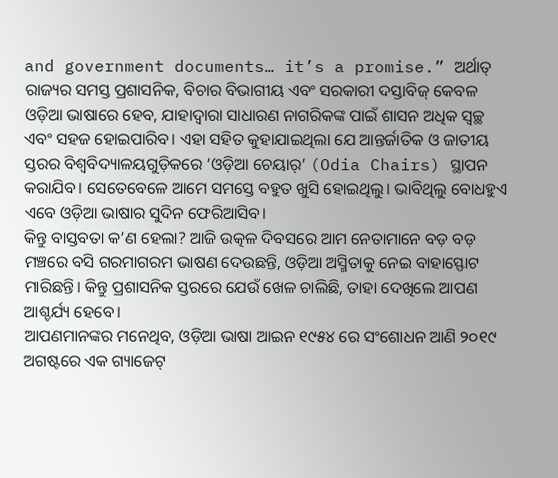and government documents… it’s a promise.” ଅର୍ଥାତ୍ ରାଜ୍ୟର ସମସ୍ତ ପ୍ରଶାସନିକ, ବିଚାର ବିଭାଗୀୟ ଏବଂ ସରକାରୀ ଦସ୍ତାବିଜ୍ କେବଳ ଓଡ଼ିଆ ଭାଷାରେ ହେବ, ଯାହାଦ୍ୱାରା ସାଧାରଣ ନାଗରିକଙ୍କ ପାଇଁ ଶାସନ ଅଧିକ ସ୍ୱଚ୍ଛ ଏବଂ ସହଜ ହୋଇପାରିବ। ଏହା ସହିତ କୁହାଯାଇଥିଲା ଯେ ଆନ୍ତର୍ଜାତିକ ଓ ଜାତୀୟ ସ୍ତରର ବିଶ୍ୱବିଦ୍ୟାଳୟଗୁଡ଼ିକରେ ‘ଓଡ଼ିଆ ଚେୟାର୍’ (Odia Chairs) ସ୍ଥାପନ କରାଯିବ। ସେତେବେଳେ ଆମେ ସମସ୍ତେ ବହୁତ ଖୁସି ହୋଇଥିଲୁ। ଭାବିଥିଲୁ ବୋଧହୁଏ ଏବେ ଓଡ଼ିଆ ଭାଷାର ସୁଦିନ ଫେରିଆସିବ।
କିନ୍ତୁ ବାସ୍ତବତା କ’ଣ ହେଲା? ଆଜି ଉତ୍କଳ ଦିବସରେ ଆମ ନେତାମାନେ ବଡ଼ ବଡ଼ ମଞ୍ଚରେ ବସି ଗରମାଗରମ ଭାଷଣ ଦେଉଛନ୍ତି, ଓଡ଼ିଆ ଅସ୍ମିତାକୁ ନେଇ ବାହାସ୍ଫୋଟ ମାରିଛନ୍ତି। କିନ୍ତୁ ପ୍ରଶାସନିକ ସ୍ତରରେ ଯେଉଁ ଖେଳ ଚାଲିଛି, ତାହା ଦେଖିଲେ ଆପଣ ଆଶ୍ଚର୍ଯ୍ୟ ହେବେ।
ଆପଣମାନଙ୍କର ମନେଥିବ, ଓଡ଼ିଆ ଭାଷା ଆଇନ ୧୯୫୪ ରେ ସଂଶୋଧନ ଆଣି ୨୦୧୯ ଅଗଷ୍ଟରେ ଏକ ଗ୍ୟାଜେଟ୍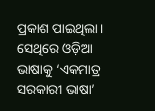ପ୍ରକାଶ ପାଇଥିଲା। ସେଥିରେ ଓଡ଼ିଆ ଭାଷାକୁ ‘ଏକମାତ୍ର ସରକାରୀ ଭାଷା’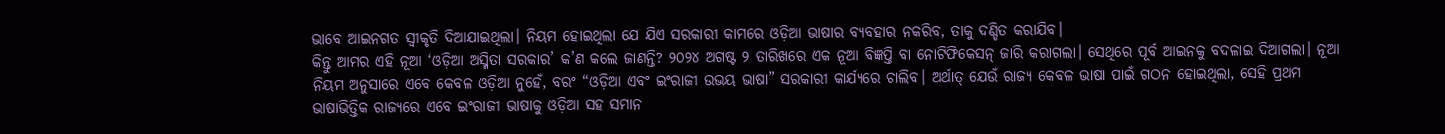ଭାବେ ଆଇନଗତ ସ୍ୱୀକୃତି ଦିଆଯାଇଥିଲା। ନିୟମ ହୋଇଥିଲା ଯେ ଯିଏ ସରକାରୀ କାମରେ ଓଡ଼ିଆ ଭାଷାର ବ୍ୟବହାର ନକରିବ, ତାକୁ ଦଣ୍ଡିତ କରାଯିବ।
କିନ୍ତୁ ଆମର ଏହି ନୂଆ ‘ଓଡ଼ିଆ ଅସ୍ମିତା ସରକାର’ କ’ଣ କଲେ ଜାଣନ୍ତି? ୨୦୨୪ ଅଗଷ୍ଟ ୨ ତାରିଖରେ ଏକ ନୂଆ ବିଜ୍ଞପ୍ତି ବା ନୋଟିଫିକେସନ୍ ଜାରି କରାଗଲା। ସେଥିରେ ପୂର୍ବ ଆଇନକୁ ବଦଳାଇ ଦିଆଗଲା। ନୂଆ ନିୟମ ଅନୁସାରେ ଏବେ କେବଳ ଓଡ଼ିଆ ନୁହେଁ, ବରଂ “ଓଡ଼ିଆ ଏବଂ ଇଂରାଜୀ ଉଭୟ ଭାଷା” ସରକାରୀ କାର୍ଯ୍ୟରେ ଚାଲିବ। ଅର୍ଥାତ୍ ଯେଉଁ ରାଜ୍ୟ କେବଳ ଭାଷା ପାଇଁ ଗଠନ ହୋଇଥିଲା, ସେହି ପ୍ରଥମ ଭାଷାଭିତ୍ତିକ ରାଜ୍ୟରେ ଏବେ ଇଂରାଜୀ ଭାଷାକୁ ଓଡ଼ିଆ ସହ ସମାନ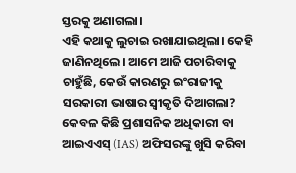ସ୍ତରକୁ ଅଣାଗଲା।
ଏହି କଥାକୁ ଲୁଚାଇ ରଖାଯାଇଥିଲା। କେହି ଜାଣିନଥିଲେ। ଆମେ ଆଜି ପଚାରିବାକୁ ଚାହୁଁଛି, କେଉଁ କାରଣରୁ ଇଂରାଜୀକୁ ସରକାରୀ ଭାଷାର ସ୍ୱୀକୃତି ଦିଆଗଲା? କେବଳ କିଛି ପ୍ରଶାସନିକ ଅଧିକାରୀ ବା ଆଇଏଏସ୍ (IAS) ଅଫିସରଙ୍କୁ ଖୁସି କରିବା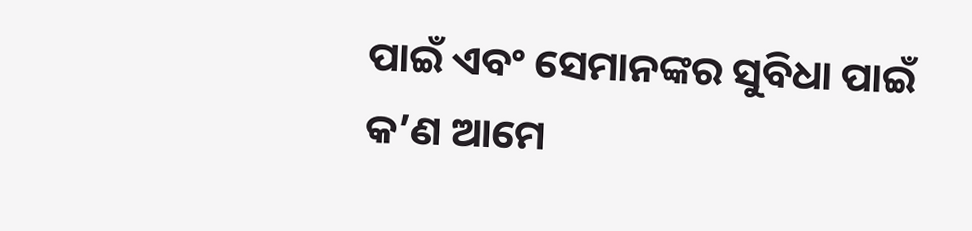ପାଇଁ ଏବଂ ସେମାନଙ୍କର ସୁବିଧା ପାଇଁ କ’ଣ ଆମେ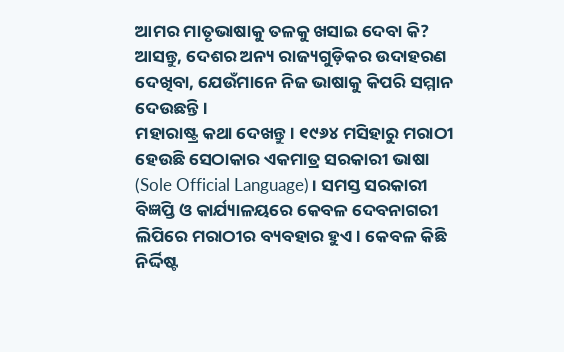ଆମର ମାତୃଭାଷାକୁ ତଳକୁ ଖସାଇ ଦେବା କି?
ଆସନ୍ତୁ, ଦେଶର ଅନ୍ୟ ରାଜ୍ୟଗୁଡ଼ିକର ଉଦାହରଣ ଦେଖିବା, ଯେଉଁମାନେ ନିଜ ଭାଷାକୁ କିପରି ସମ୍ମାନ ଦେଉଛନ୍ତି।
ମହାରାଷ୍ଟ୍ର କଥା ଦେଖନ୍ତୁ। ୧୯୬୪ ମସିହାରୁ ମରାଠୀ ହେଉଛି ସେଠାକାର ଏକମାତ୍ର ସରକାରୀ ଭାଷା (Sole Official Language)। ସମସ୍ତ ସରକାରୀ ବିଜ୍ଞପ୍ତି ଓ କାର୍ଯ୍ୟାଳୟରେ କେବଳ ଦେବନାଗରୀ ଲିପିରେ ମରାଠୀର ବ୍ୟବହାର ହୁଏ। କେବଳ କିଛି ନିର୍ଦ୍ଦିଷ୍ଟ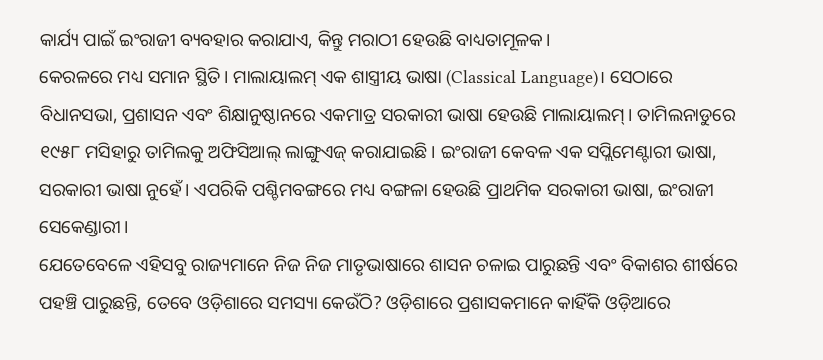କାର୍ଯ୍ୟ ପାଇଁ ଇଂରାଜୀ ବ୍ୟବହାର କରାଯାଏ, କିନ୍ତୁ ମରାଠୀ ହେଉଛି ବାଧ୍ୟତାମୂଳକ।
କେରଳରେ ମଧ୍ୟ ସମାନ ସ୍ଥିତି। ମାଲାୟାଲମ୍ ଏକ ଶାସ୍ତ୍ରୀୟ ଭାଷା (Classical Language)। ସେଠାରେ ବିଧାନସଭା, ପ୍ରଶାସନ ଏବଂ ଶିକ୍ଷାନୁଷ୍ଠାନରେ ଏକମାତ୍ର ସରକାରୀ ଭାଷା ହେଉଛି ମାଲାୟାଲମ୍। ତାମିଲନାଡୁରେ ୧୯୫୮ ମସିହାରୁ ତାମିଲକୁ ଅଫିସିଆଲ୍ ଲାଙ୍ଗୁଏଜ୍ କରାଯାଇଛି। ଇଂରାଜୀ କେବଳ ଏକ ସପ୍ଲିମେଣ୍ଟାରୀ ଭାଷା, ସରକାରୀ ଭାଷା ନୁହେଁ। ଏପରିକି ପଶ୍ଚିମବଙ୍ଗରେ ମଧ୍ୟ ବଙ୍ଗଳା ହେଉଛି ପ୍ରାଥମିକ ସରକାରୀ ଭାଷା, ଇଂରାଜୀ ସେକେଣ୍ଡାରୀ।
ଯେତେବେଳେ ଏହିସବୁ ରାଜ୍ୟମାନେ ନିଜ ନିଜ ମାତୃଭାଷାରେ ଶାସନ ଚଳାଇ ପାରୁଛନ୍ତି ଏବଂ ବିକାଶର ଶୀର୍ଷରେ ପହଞ୍ଚି ପାରୁଛନ୍ତି, ତେବେ ଓଡ଼ିଶାରେ ସମସ୍ୟା କେଉଁଠି? ଓଡ଼ିଶାରେ ପ୍ରଶାସକମାନେ କାହିଁକି ଓଡ଼ିଆରେ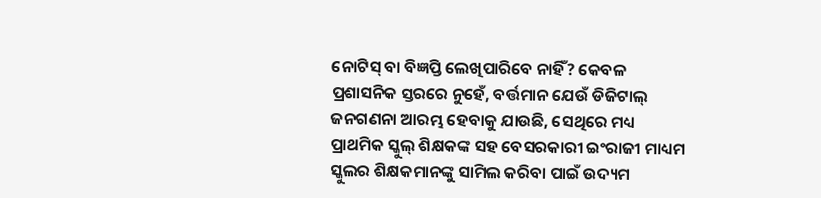ନୋଟିସ୍ ବା ବିଜ୍ଞପ୍ତି ଲେଖିପାରିବେ ନାହିଁ? କେବଳ ପ୍ରଶାସନିକ ସ୍ତରରେ ନୁହେଁ, ବର୍ତ୍ତମାନ ଯେଉଁ ଡିଜିଟାଲ୍ ଜନଗଣନା ଆରମ୍ଭ ହେବାକୁ ଯାଉଛି, ସେଥିରେ ମଧ୍ୟ ପ୍ରାଥମିକ ସ୍କୁଲ୍ ଶିକ୍ଷକଙ୍କ ସହ ବେସରକାରୀ ଇଂରାଜୀ ମାଧ୍ୟମ ସ୍କୁଲର ଶିକ୍ଷକମାନଙ୍କୁ ସାମିଲ କରିବା ପାଇଁ ଉଦ୍ୟମ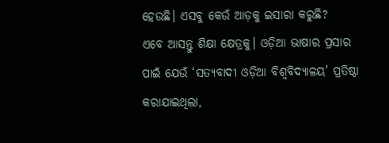ହେଉଛି। ଏସବୁ କେଉଁ ଆଡ଼କୁ ଇସାରା କରୁଛି?
ଏବେ ଆସନ୍ତୁ ଶିକ୍ଷା କ୍ଷେତ୍ରକୁ। ଓଡ଼ିଆ ଭାଷାର ପ୍ରସାର ପାଇଁ ଯେଉଁ ‘ସତ୍ୟବାଦୀ ଓଡ଼ିଆ ବିଶ୍ୱବିଦ୍ୟାଳୟ’ ପ୍ରତିଷ୍ଠା କରାଯାଇଥିଲା,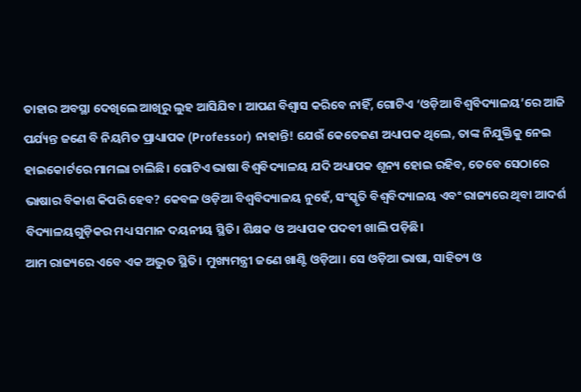ତାହାର ଅବସ୍ଥା ଦେଖିଲେ ଆଖିରୁ ଲୁହ ଆସିଯିବ। ଆପଣ ବିଶ୍ୱାସ କରିବେ ନାହିଁ, ଗୋଟିଏ ‘ଓଡ଼ିଆ ବିଶ୍ୱବିଦ୍ୟାଳୟ’ରେ ଆଜି ପର୍ଯ୍ୟନ୍ତ ଜଣେ ବି ନିୟମିତ ପ୍ରାଧ୍ୟାପକ (Professor) ନାହାନ୍ତି! ଯେଉଁ କେତେଜଣ ଅଧ୍ୟାପକ ଥିଲେ, ତାଙ୍କ ନିଯୁକ୍ତିକୁ ନେଇ ହାଇକୋର୍ଟରେ ମାମଲା ଚାଲିଛି। ଗୋଟିଏ ଭାଷା ବିଶ୍ୱବିଦ୍ୟାଳୟ ଯଦି ଅଧ୍ୟାପକ ଶୂନ୍ୟ ହୋଇ ରହିବ, ତେବେ ସେଠାରେ ଭାଷାର ବିକାଶ କିପରି ହେବ? କେବଳ ଓଡ଼ିଆ ବିଶ୍ୱବିଦ୍ୟାଳୟ ନୁହେଁ, ସଂସ୍କୃତି ବିଶ୍ୱବିଦ୍ୟାଳୟ ଏବଂ ରାଜ୍ୟରେ ଥିବା ଆଦର୍ଶ ବିଦ୍ୟାଳୟଗୁଡ଼ିକର ମଧ୍ୟ ସମାନ ଦୟନୀୟ ସ୍ଥିତି। ଶିକ୍ଷକ ଓ ଅଧ୍ୟାପକ ପଦବୀ ଖାଲି ପଡ଼ିଛି।
ଆମ ରାଜ୍ୟରେ ଏବେ ଏକ ଅଦ୍ଭୁତ ସ୍ଥିତି। ମୁଖ୍ୟମନ୍ତ୍ରୀ ଜଣେ ଖାଣ୍ଟି ଓଡ଼ିଆ। ସେ ଓଡ଼ିଆ ଭାଷା, ସାହିତ୍ୟ ଓ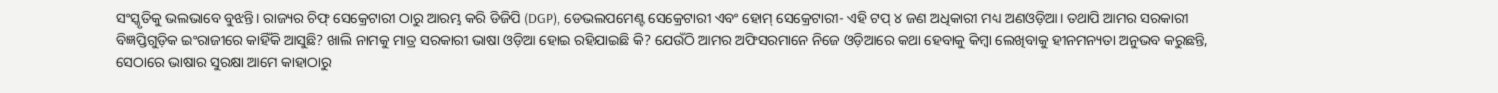ସଂସ୍କୃତିକୁ ଭଲଭାବେ ବୁଝନ୍ତି। ରାଜ୍ୟର ଚିଫ୍ ସେକ୍ରେଟାରୀ ଠାରୁ ଆରମ୍ଭ କରି ଡିଜିପି (DGP), ଡେଭଲପମେଣ୍ଟ ସେକ୍ରେଟାରୀ ଏବଂ ହୋମ୍ ସେକ୍ରେଟାରୀ- ଏହି ଟପ୍ ୪ ଜଣ ଅଧିକାରୀ ମଧ୍ୟ ଅଣଓଡ଼ିଆ। ତଥାପି ଆମର ସରକାରୀ ବିଜ୍ଞପ୍ତିଗୁଡ଼ିକ ଇଂରାଜୀରେ କାହିଁକି ଆସୁଛି? ଖାଲି ନାମକୁ ମାତ୍ର ସରକାରୀ ଭାଷା ଓଡ଼ିଆ ହୋଇ ରହିଯାଇଛି କି? ଯେଉଁଠି ଆମର ଅଫିସରମାନେ ନିଜେ ଓଡ଼ିଆରେ କଥା ହେବାକୁ କିମ୍ବା ଲେଖିବାକୁ ହୀନମନ୍ୟତା ଅନୁଭବ କରୁଛନ୍ତି, ସେଠାରେ ଭାଷାର ସୁରକ୍ଷା ଆମେ କାହାଠାରୁ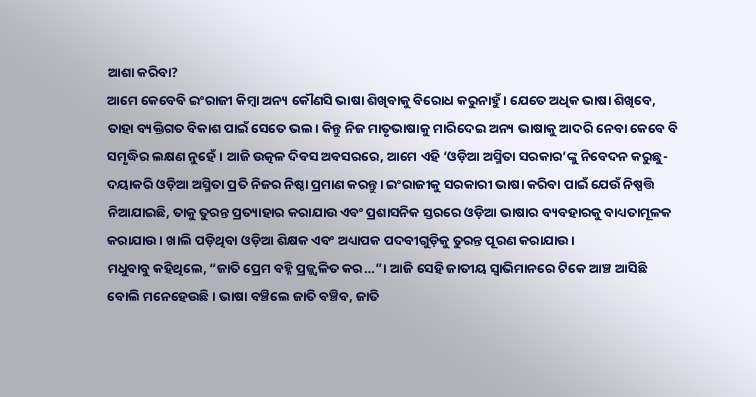ଆଶା କରିବା?
ଆମେ କେବେବି ଇଂରାଜୀ କିମ୍ବା ଅନ୍ୟ କୌଣସି ଭାଷା ଶିଖିବାକୁ ବିରୋଧ କରୁନାହୁଁ। ଯେତେ ଅଧିକ ଭାଷା ଶିଖିବେ, ତାହା ବ୍ୟକ୍ତିଗତ ବିକାଶ ପାଇଁ ସେତେ ଭଲ। କିନ୍ତୁ ନିଜ ମାତୃଭାଷାକୁ ମାରିଦେଇ ଅନ୍ୟ ଭାଷାକୁ ଆଦରି ନେବା କେବେ ବି ସମୃଦ୍ଧିର ଲକ୍ଷଣ ନୁହେଁ। ଆଜି ଉତ୍କଳ ଦିବସ ଅବସରରେ, ଆମେ ଏହି ‘ଓଡ଼ିଆ ଅସ୍ମିତା ସରକାର’ଙ୍କୁ ନିବେଦନ କରୁଛୁ- ଦୟାକରି ଓଡ଼ିଆ ଅସ୍ମିତା ପ୍ରତି ନିଜର ନିଷ୍ଠା ପ୍ରମାଣ କରନ୍ତୁ। ଇଂରାଜୀକୁ ସରକାରୀ ଭାଷା କରିବା ପାଇଁ ଯେଉଁ ନିଷ୍ପତ୍ତି ନିଆଯାଇଛି, ତାକୁ ତୁରନ୍ତ ପ୍ରତ୍ୟାହାର କରାଯାଉ ଏବଂ ପ୍ରଶାସନିକ ସ୍ତରରେ ଓଡ଼ିଆ ଭାଷାର ବ୍ୟବହାରକୁ ବାଧ୍ୟତାମୂଳକ କରାଯାଉ। ଖାଲି ପଡ଼ିଥିବା ଓଡ଼ିଆ ଶିକ୍ଷକ ଏବଂ ଅଧ୍ୟାପକ ପଦବୀଗୁଡ଼ିକୁ ତୁରନ୍ତ ପୂରଣ କରାଯାଉ।
ମଧୁବାବୁ କହିଥିଲେ, “ଜାତି ପ୍ରେମ ବହ୍ନି ପ୍ରଜ୍ଜ୍ୱଳିତ କର…”। ଆଜି ସେହି ଜାତୀୟ ସ୍ୱାଭିମାନରେ ଟିକେ ଆଞ୍ଚ ଆସିଛି ବୋଲି ମନେହେଉଛି। ଭାଷା ବଞ୍ଚିଲେ ଜାତି ବଞ୍ଚିବ, ଜାତି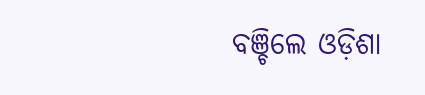ବଞ୍ଚିଲେ ଓଡ଼ିଶା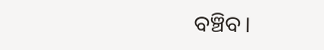ବଞ୍ଚିବ।